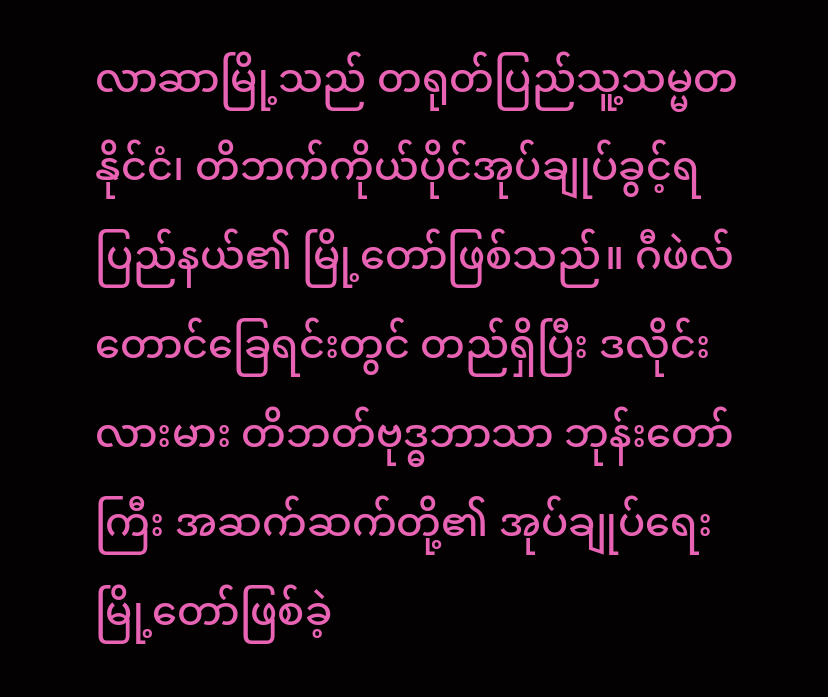လာဆာမြို့သည် တရုတ်ပြည်သူ့သမ္မတနိုင်ငံ၊ တိဘက်ကိုယ်ပိုင်အုပ်ချုပ်ခွင့်ရပြည်နယ်၏ မြို့တော်ဖြစ်သည်။ ဂီဖဲလ်တောင်ခြေရင်းတွင် တည်ရှိပြီး ဒလိုင်းလားမား တိဘတ်ဗုဒ္ဓဘာသာ ဘုန်းတော်ကြီး အဆက်ဆက်တို့၏ အုပ်ချုပ်ရေးမြို့တော်ဖြစ်ခဲ့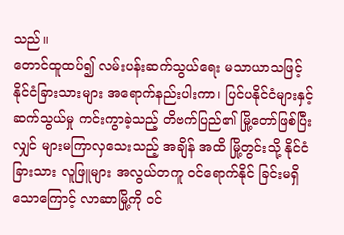သည်။
တောင်ထူထပ်၍ လမ်းပန်းဆက်သွယ်ရေး မသာယာသဖြင့် နိုင်ငံခြားသားများ အရောက်နည်းပါးကာ၊ ပြင်ပနိုင်ငံများနှင့် ဆက်သွယ်မှု ကင်းကွာခဲ့သည့် တိဗက်ပြည်၏ မြို့တော်ဖြစ်ပြီးလျှင် များမကြာလှသေးသည့် အချိန် အထိ မြို့တွင်းသို့ နိုင်ငံခြားသား လူဖြူများ အလွယ်တကူ ဝင်ရောက်နိုင် ခြင်းမရှိသောကြောင့် လာဆာမြို့ကို ဝင်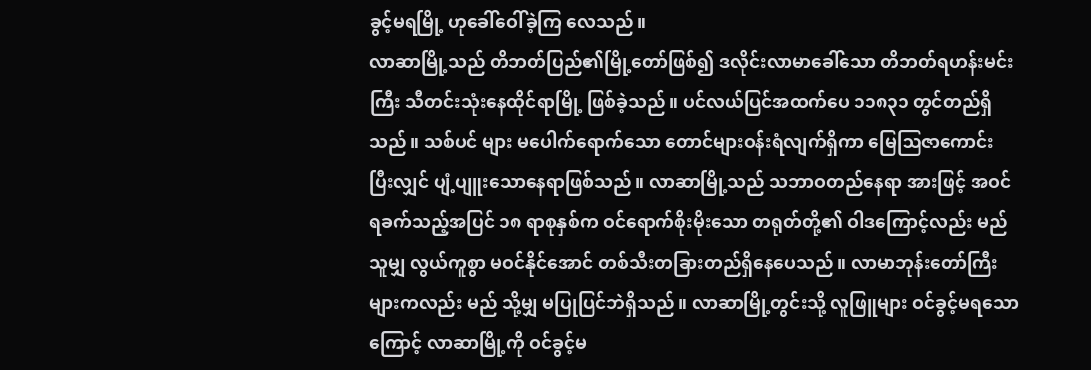ခွင့်မရမြို့ ဟုခေါ်ဝေါ်ခဲ့ကြ လေသည်။
လာဆာမြို့သည် တိဘတ်ပြည်၏မြို့တော်ဖြစ်၍ ဒလိုင်းလာမာခေါ်သော တိဘတ်ရဟန်းမင်းကြီး သီတင်းသုံးနေထိုင်ရာမြို့ ဖြစ်ခဲ့သည်။ ပင်လယ်ပြင်အထက်ပေ ၁၁၈၃၁ တွင်တည်ရှိသည်။ သစ်ပင် များ မပေါက်ရောက်သော တောင်များဝန်းရံလျက်ရှိကာ မြေဩဇာကောင်း ပြီးလျှင် ပျံ့ပျူးသောနေရာဖြစ်သည်။ လာဆာမြို့သည် သဘာဝတည်နေရာ အားဖြင့် အဝင်ရခက်သည့်အပြင် ၁၈ ရာစုနှစ်က ဝင်ရောက်စိုးမိုးသော တရုတ်တို့၏ ဝါဒကြောင့်လည်း မည်သူမျှ လွယ်ကူစွာ မဝင်နိုင်အောင် တစ်သီးတခြားတည်ရှိနေပေသည်။ လာမာဘုန်းတော်ကြီးများကလည်း မည် သို့မျှ မပြုပြင်ဘဲရှိသည်။ လာဆာမြို့တွင်းသို့ လူဖြူများ ဝင်ခွင့်မရသော ကြောင့် လာဆာမြို့ကို ဝင်ခွင့်မ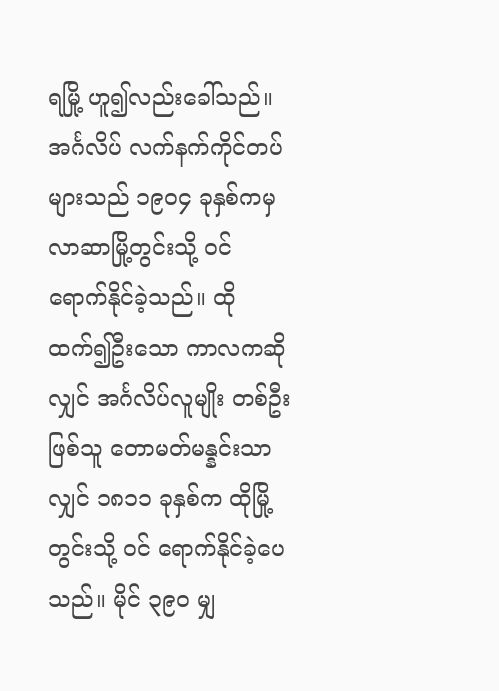ရမြို့ ဟူ၍လည်းခေါ်သည်။ အင်္ဂလိပ် လက်နက်ကိုင်တပ်များသည် ၁၉ဝ၄ ခုနှစ်ကမှ လာဆာမြို့တွင်းသို့ ဝင် ရောက်နိုင်ခဲ့သည်။ ထိုထက်၍ဦးသော ကာလကဆိုလျှင် အင်္ဂလိပ်လူမျိုး တစ်ဦးဖြစ်သူ တောမတ်မန္နင်းသာလျှင် ၁၈၁၁ ခုနှစ်က ထိုမြို့တွင်းသို့ ဝင် ရောက်နိုင်ခဲ့ပေသည်။ မိုင် ၃၉ဝ မျှ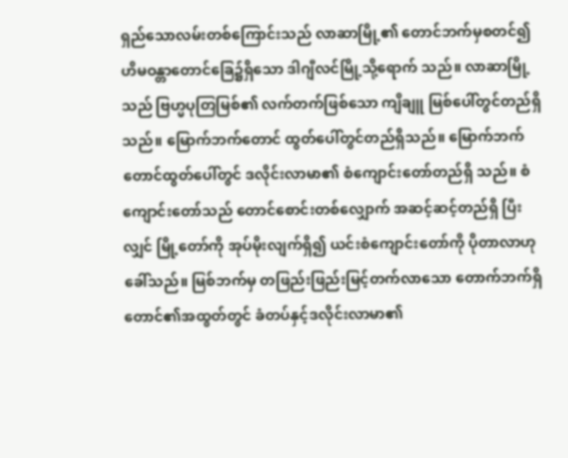ရှည်သောလမ်းတစ်ကြောင်းသည် လာဆာမြို့၏ တောင်ဘက်မှစတင်၍ ဟိမဝန္တာတောင်ခြေ၌ရှိသော ဒါဂျီလင်မြို့သို့ရောက် သည်။ လာဆာမြို့သည် ဗြဟ္မပုတြမြစ်၏ လက်တက်ဖြစ်သော ကျိချူ မြစ်ပေါ်တွင်တည်ရှိသည်။ မြောက်ဘက်တောင် ထွတ်ပေါ်တွင်တည်ရှိသည်။ မြောက်ဘက်တောင်ထွတ်ပေါ်တွင် ဒလိုင်းလာမာ၏ စံကျောင်းတော်တည်ရှိ သည်။ စံကျောင်းတော်သည် တောင်စောင်းတစ်လျှောက် အဆင့်ဆင့်တည်ရှိ ပြီးလျှင် မြို့တော်ကို အုပ်မိုးလျက်ရှိ၍ ယင်းစံကျောင်းတော်ကို ပိုတာလာဟု ခေါ်သည်။ မြစ်ဘက်မှ တဖြည်းဖြည်းမြင့်တက်လာသော တောက်ဘက်ရှိ တောင်၏အထွတ်တွင် ခံတပ်နှင့်ဒလိုင်းလာမာ၏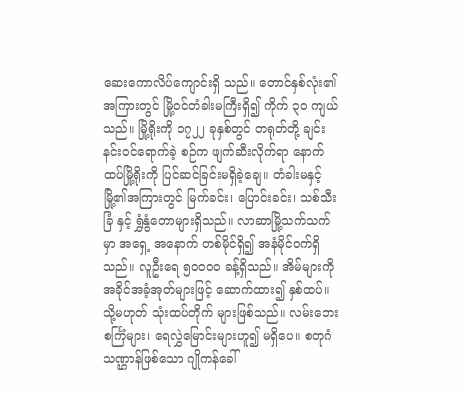ဆေးကောလိပ်ကျောင်းရှိ သည်။ တောင်နှစ်လုံး၏အကြားတွင် မြို့ဝင်တံခါးမကြီးရှိ၍ ကိုက် ၃ဝ ကျယ်သည်။ မြို့ရိုးကို ၁၇၂၂ ခုနှစ်တွင် တရုတ်တို့ ချင်းနင်းဝင်ရောက်ခဲ့ စဉ်က ဖျက်ဆီးလိုက်ရာ နောက်ထပ်မြို့ရိုးကို ပြင်ဆင်ခြင်းမရှိခဲ့ချေ။ တံခါးမနှင့် မြို့၏အကြားတွင် မြက်ခင်း၊ ပြောင်းခင်း၊ သစ်သီးခြံ နှင့် ရွှံနွံတောများရှိသည်။ လာဆာမြို့သက်သက်မှာ အရှေ့ အနောက် တစ်မိုင်ရှိ၍ အနံမိုင်ဝက်ရှိသည်။ လူဦးရေ ၅ဝဝဝဝ ခန့်ရှိသည်။ အိမ်များကို အခိုင်အခံ့အုတ်များဖြင့် ဆောက်ထား၍ နှစ်ထပ်။ သို့မဟုတ် သုံးထပ်တိုက် များဖြစ်သည်။ လမ်းဘေးစင်္ကြံများ၊ ရေလွှဲမြောင်းများဟူ၍ မရှိပေ။ စတုဂံ သဏ္ဌာန်ဖြစ်သော ဂျိုကန်ခေါ်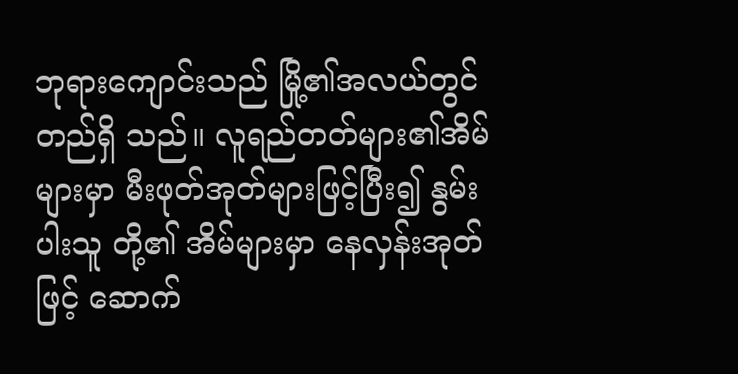ဘုရားကျောင်းသည် မြို့၏အလယ်တွင် တည်ရှိ သည်။ လူရည်တတ်များ၏အိမ်များမှာ မီးဖုတ်အုတ်များဖြင့်ပြီး၍ နွမ်းပါးသူ တို့၏ အိမ်များမှာ နေလှန်းအုတ်ဖြင့် ဆောက်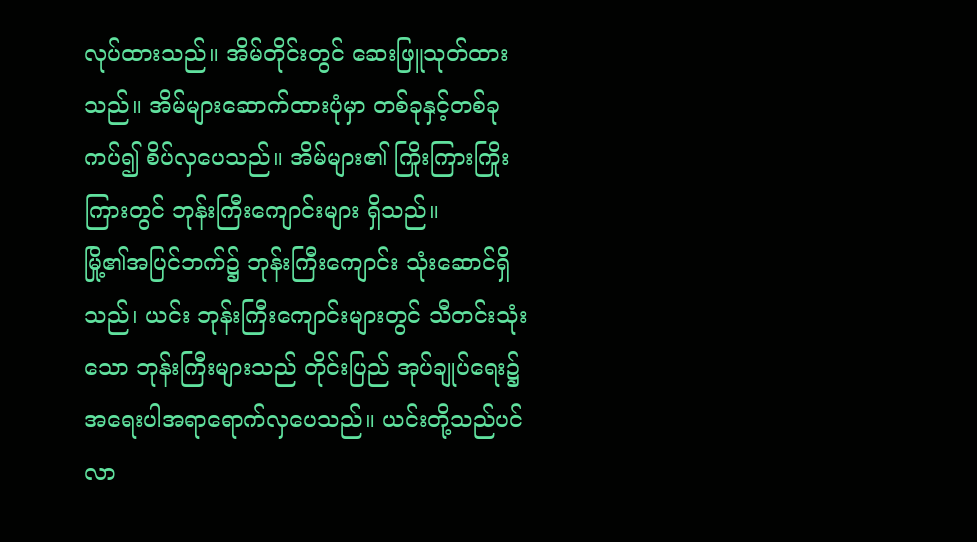လုပ်ထားသည်။ အိမ်တိုင်းတွင် ဆေးဖြူသုတ်ထားသည်။ အိမ်များဆောက်ထားပုံမှာ တစ်ခုနှင့်တစ်ခု ကပ်၍ စိပ်လှပေသည်။ အိမ်များ၏ ကြိုးကြားကြိုးကြားတွင် ဘုန်းကြီးကျောင်းများ ရှိသည်။
မြို့၏အပြင်ဘက်၌ ဘုန်းကြီးကျောင်း သုံးဆောင်ရှိသည်၊ ယင်း ဘုန်းကြီးကျောင်းများတွင် သီတင်းသုံးသော ဘုန်းကြီးများသည် တိုင်းပြည် အုပ်ချုပ်ရေး၌ အရေးပါအရာရောက်လှပေသည်။ ယင်းတို့သည်ပင် လာ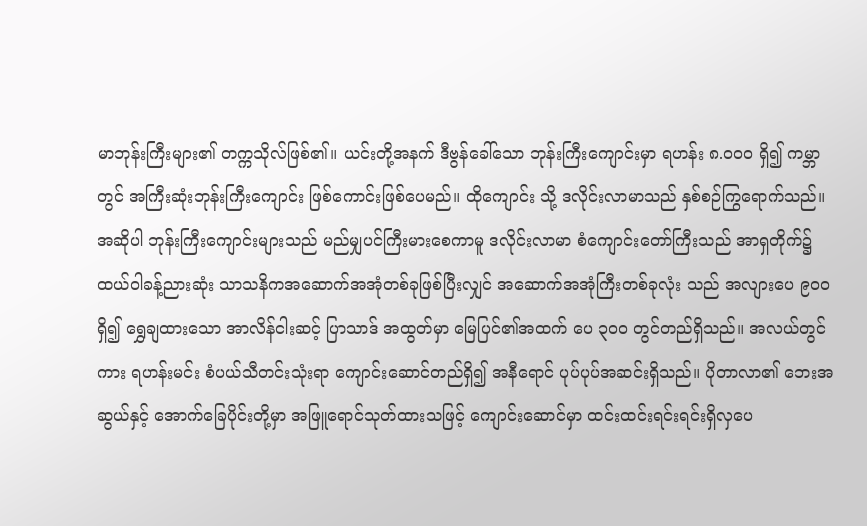မာဘုန်းကြီးများ၏ တက္ကသိုလ်ဖြစ်၏။ ယင်းတို့အနက် ဒီဗွန်ခေါ်သော ဘုန်းကြီးကျောင်းမှာ ရဟန်း ၈.ဝဝဝ ရှိ၍ ကမ္ဘာတွင် အကြီးဆုံးဘုန်းကြီးကျောင်း ဖြစ်ကောင်းဖြစ်ပေမည်။ ထိုကျောင်း သို့ ဒလိုင်းလာမာသည် နှစ်စဉ်ကြွရောက်သည်။
အဆိုပါ ဘုန်းကြီးကျောင်းများသည် မည်မျှပင်ကြီးမားစေကာမူ ဒလိုင်းလာမာ စံကျောင်းတော်ကြီးသည် အာရှတိုက်၌ ထယ်ဝါခန့်ညားဆုံး သာသနိကအဆောက်အအုံတစ်ခုဖြစ်ပြီးလျှင် အဆောက်အအုံကြီးတစ်ခုလုံး သည် အလျားပေ ၉ဝဝ ရှိ၍ ရွှေချထားသော အာလိန်ငါးဆင့် ပြာသာဒ် အထွတ်မှာ မြေပြင်၏အထက် ပေ ၃ဝဝ တွင်တည်ရှိသည်။ အလယ်တွင် ကား ရဟန်းမင်း စံပယ်သီတင်းသုံးရာ ကျောင်းဆောင်တည်ရှိ၍ အနီရောင် ပုပ်ပုပ်အဆင်းရှိသည်။ ပိုတာလာ၏ ဘေးအဆွယ်နှင့် အောက်ခြေပိုင်းတို့မှာ အဖြူရောင်သုတ်ထားသဖြင့် ကျောင်းဆောင်မှာ ထင်းထင်းရင်းရင်းရှိလှပေ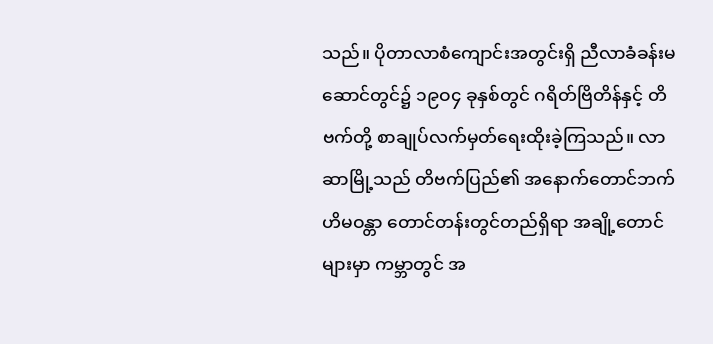သည်။ ပိုတာလာစံကျောင်းအတွင်းရှိ ညီလာခံခန်းမဆောင်တွင်၌ ၁၉ဝ၄ ခုနှစ်တွင် ဂရိတ်ဗြိတိန်နှင့် တိဗက်တို့ စာချုပ်လက်မှတ်ရေးထိုးခဲ့ကြသည်။ လာဆာမြို့သည် တိဗက်ပြည်၏ အနောက်တောင်ဘက် ဟိမဝန္တာ တောင်တန်းတွင်တည်ရှိရာ အချို့တောင်များမှာ ကမ္ဘာတွင် အ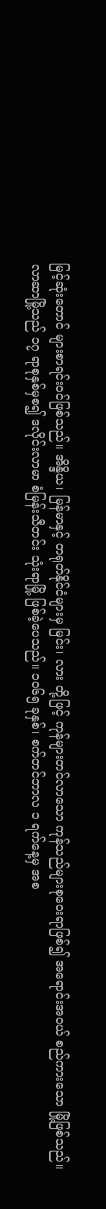မြင့်ဆုံးတောင် များစာရင်းဝင်ဖြစ်သည်။ အိန္ဒိယ၊ မြန်မာနှင့် တရုတ်နိုင်ငံများမှ မြင်း၊ လား တို့ဖြင့် ကုန်များတင်လာသော ကုန်သည်များစုဝေးရာဖြစ်၍ အရောင်းအဝယ် စည်ကားသော မြို့ဖြစ်သည်။
လာဆာမြို့သည် ၁၇ ရာစုနှစ်မှစ၍ ဒလိုင်းလာမာ စံမြန်းသီတင်း သုံးရာမြို့ ဖြစ်ခဲ့ပေသည်။ ၁ဝ၆၅ ခုနှစ်၊ စက်တင်ဘာလ ၁ ရက်နေ့မှ အစ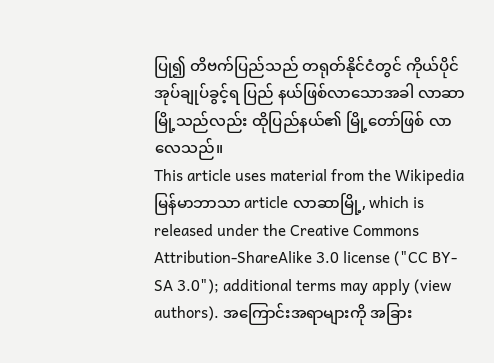ပြု၍ တိဗက်ပြည်သည် တရုတ်နိုင်ငံတွင် ကိုယ်ပိုင်အုပ်ချုပ်ခွင့်ရ ပြည် နယ်ဖြစ်လာသောအခါ လာဆာမြို့သည်လည်း ထိုပြည်နယ်၏ မြို့တော်ဖြစ် လာလေသည်။
This article uses material from the Wikipedia မြန်မာဘာသာ article လာဆာမြို့, which is released under the Creative Commons Attribution-ShareAlike 3.0 license ("CC BY-SA 3.0"); additional terms may apply (view authors). အကြောင်းအရာများကို အခြား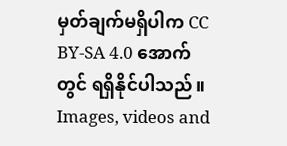မှတ်ချက်မရှိပါက CC BY-SA 4.0 အောက်တွင် ရရှိနိုင်ပါသည်။ Images, videos and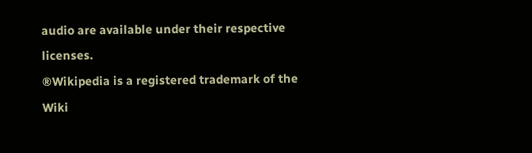audio are available under their respective licenses.
®Wikipedia is a registered trademark of the Wiki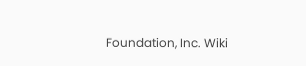Foundation, Inc. Wiki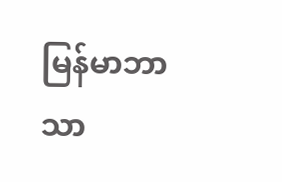မြန်မာဘာသာ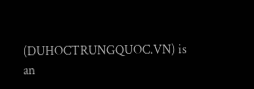(DUHOCTRUNGQUOC.VN) is an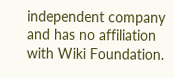independent company and has no affiliation with Wiki Foundation.